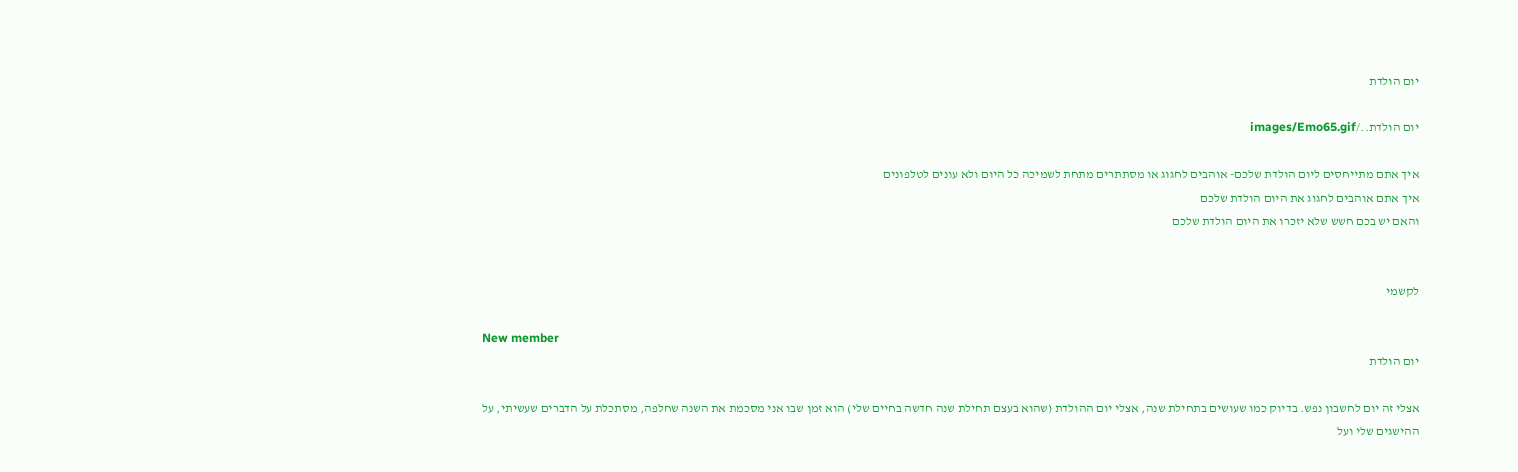יום הולדת

יום הולדת../images/Emo65.gif

איך אתם מתייחסים ליום הולדת שלכם- אוהבים לחגוג או מסתתרים מתחת לשמיכה כל היום ולא עונים לטלפונים
איך אתם אוהבים לחגוג את היום הולדת שלכם
והאם יש בכם חשש שלא יזכרו את היום הולדת שלכם


לקשמי

New member
יום הולדת

אצלי זה יום לחשבון נפש. בדיוק כמו שעושים בתחילת שנה, אצלי יום ההולדת (שהוא בעצם תחילת שנה חדשה בחיים שלי) הוא זמן שבו אני מסכמת את השנה שחלפה, מסתכלת על הדברים שעשיתי, על ההישגים שלי ועל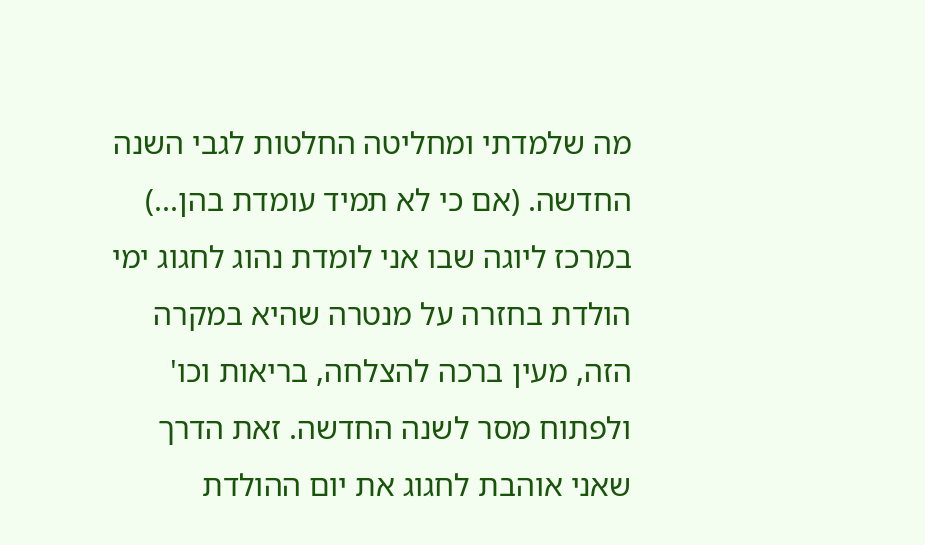מה שלמדתי ומחליטה החלטות לגבי השנה החדשה. (אם כי לא תמיד עומדת בהן...) במרכז ליוגה שבו אני לומדת נהוג לחגוג ימי הולדת בחזרה על מנטרה שהיא במקרה הזה, מעין ברכה להצלחה, בריאות וכו' ולפתוח מסר לשנה החדשה. זאת הדרך שאני אוהבת לחגוג את יום ההולדת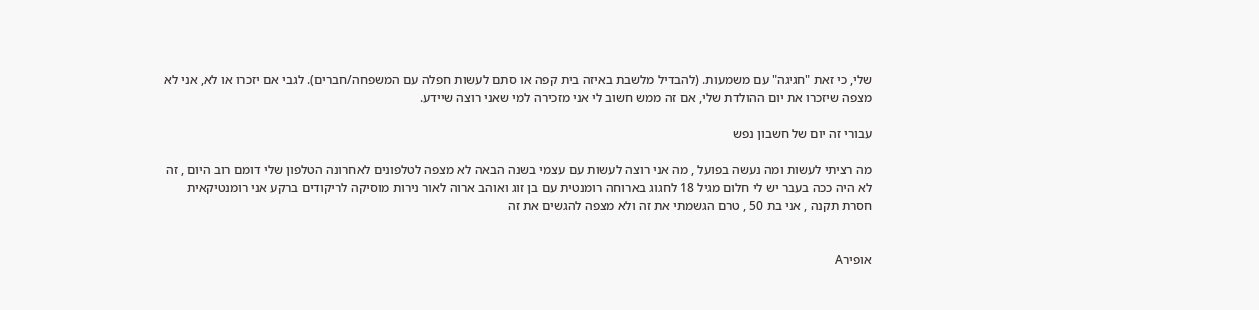שלי, כי זאת "חגיגה" עם משמעות. (להבדיל מלשבת באיזה בית קפה או סתם לעשות חפלה עם המשפחה/חברים). לגבי אם יזכרו או לא, אני לא מצפה שיזכרו את יום ההולדת שלי, אם זה ממש חשוב לי אני מזכירה למי שאני רוצה שיידע.

עבורי זה יום של חשבון נפש

מה רציתי לעשות ומה נעשה בפועל , מה אני רוצה לעשות עם עצמי בשנה הבאה לא מצפה לטלפונים לאחרונה הטלפון שלי דומם רוב היום , זה לא היה ככה בעבר יש לי חלום מגיל 18 לחגוג בארוחה רומנטית עם בן זוג ואוהב ארוה לאור נירות מוסיקה לריקודים ברקע אני רומנטיקאית חסרת תקנה , אני בת 50 , טרם הגשמתי את זה ולא מצפה להגשים את זה


אופירA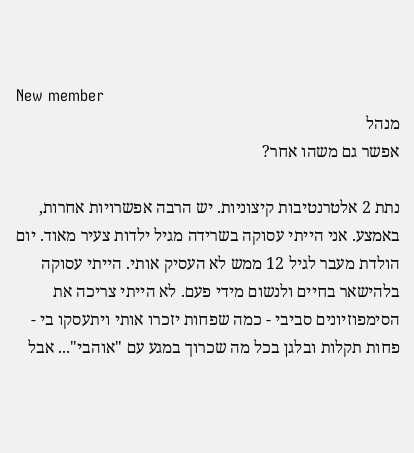New member
מנהל
אפשר גם משהו אחר?

נתת 2 אלטרנטיבות קיצוניות. יש הרבה אפשרויות אחרות, באמצע. אני הייתי עסוקה בשרידה מגיל ילדות צעיר מאוד. יום הולדת מעבר לגיל 12 ממש לא העסיק אותי. הייתי עסוקה בלהישאר בחיים ולנשום מידי פעם. לא הייתי צריכה את הסימפוזיונים סביבי - כמה שפחות יזכרו אותי ויתעסקו בי - פחות תקלות ובלגן בכל מה שכרוך במגע עם "אוהבי"... אבל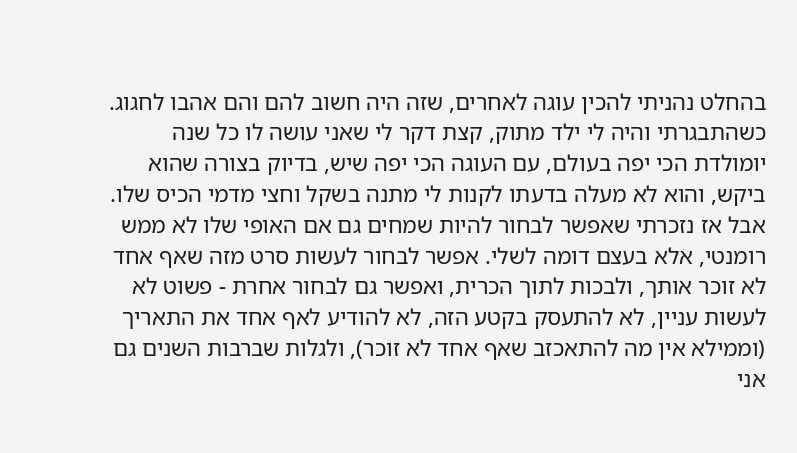בהחלט נהניתי להכין עוגה לאחרים, שזה היה חשוב להם והם אהבו לחגוג. כשהתבגרתי והיה לי ילד מתוק, קצת דקר לי שאני עושה לו כל שנה יומולדת הכי יפה בעולם, עם העוגה הכי יפה שיש, בדיוק בצורה שהוא ביקש, והוא לא מעלה בדעתו לקנות לי מתנה בשקל וחצי מדמי הכיס שלו. אבל אז נזכרתי שאפשר לבחור להיות שמחים גם אם האופי שלו לא ממש רומנטי, אלא בעצם דומה לשלי. אפשר לבחור לעשות סרט מזה שאף אחד לא זוכר אותך, ולבכות לתוך הכרית, ואפשר גם לבחור אחרת - פשוט לא לעשות עניין, לא להתעסק בקטע הזה, לא להודיע לאף אחד את התאריך (וממילא אין מה להתאכזב שאף אחד לא זוכר), ולגלות שברבות השנים גם אני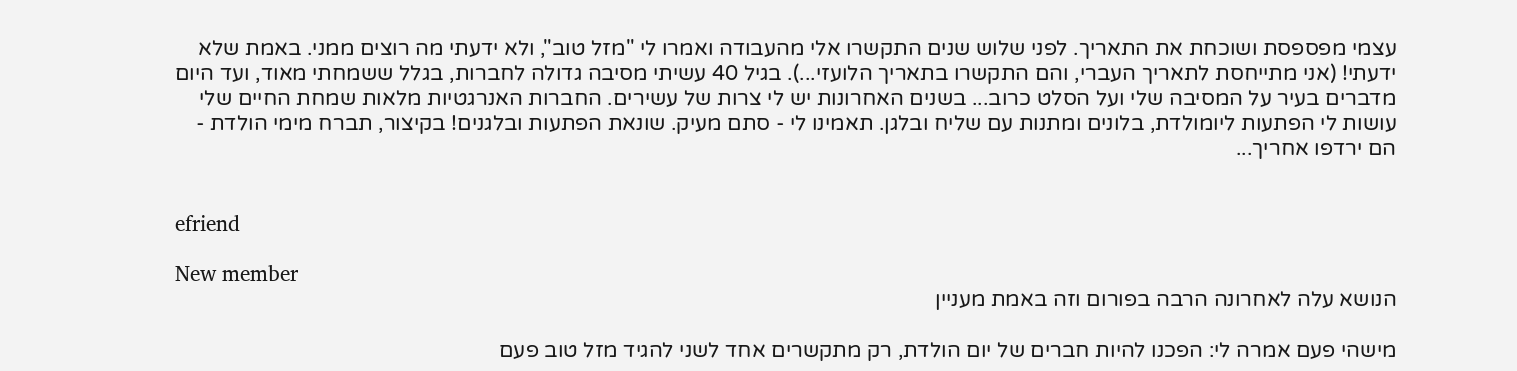עצמי מפספסת ושוכחת את התאריך. לפני שלוש שנים התקשרו אלי מהעבודה ואמרו לי "מזל טוב", ולא ידעתי מה רוצים ממני. באמת שלא ידעתי! (אני מתייחסת לתאריך העברי, והם התקשרו בתאריך הלועזי...). בגיל 40 עשיתי מסיבה גדולה לחברות, בגלל ששמחתי מאוד, ועד היום מדברים בעיר על המסיבה שלי ועל הסלט כרוב... בשנים האחרונות יש לי צרות של עשירים. החברות האנרגטיות מלאות שמחת החיים שלי עושות לי הפתעות ליומולדת, בלונים ומתנות עם שליח ובלגן. תאמינו לי - סתם מעיק. שונאת הפתעות ובלגנים! בקיצור, תברח מימי הולדת - הם ירדפו אחריך...


efriend

New member
הנושא עלה לאחרונה הרבה בפורום וזה באמת מעניין

מישהי פעם אמרה לי: הפכנו להיות חברים של יום הולדת, רק מתקשרים אחד לשני להגיד מזל טוב פעם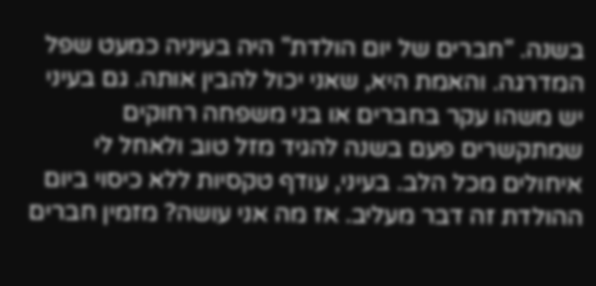בשנה. "חברים של יום הולדת" היה בעיניה כמעט שפל המדרגה. והאמת היא, שאני יכול להבין אותה. גם בעיני יש משהו עקר בחברים או בני משפחה רחוקים שמתקשרים פעם בשנה להגיד מזל טוב ולאחל לי איחולים מכל הלב. בעיני, עודף טקסיות ללא כיסוי ביום ההולדת זה דבר מעליב. אז מה אני עושה? מזמין חברים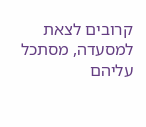קרובים לצאת למסעדה, מסתכל עליהם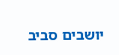יושבים סביב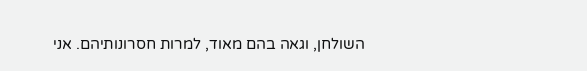השולחן, וגאה בהם מאוד, למרות חסרונותיהם. אני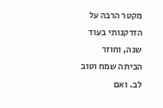מקטר הרבה על הזדקנותי בעוד שנה, וחוזר הביתה שמח וטוב לב. ואם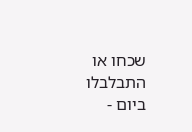שכחו או התבלבלו ביום -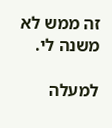זה ממש לא משנה לי.

למעלה